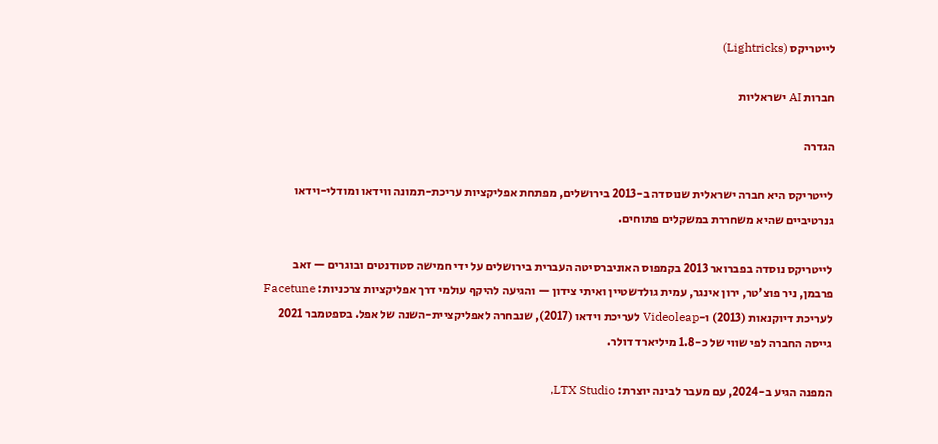לייטריקס (Lightricks)

חברות AI ישראליות

הגדרה

לייטריקס היא חברה ישראלית שנוסדה ב-2013 בירושלים, מפתחת אפליקציות עריכת-תמונה ווידאו ומודלי-וידאו גנרטיביים שהיא משחררת במשקלים פתוחים.

לייטריקס נוסדה בפברואר 2013 בקמפוס האוניברסיטה העברית בירושלים על ידי חמישה סטודנטים ובוגרים — זאב פרבמן, ניר פוצ'טר, ירון אינגר, עמית גולדשטיין ואיתי צידון — והגיעה להיקף עולמי דרך אפליקציות צרכניות: Facetune לעריכת דיוקנאות (2013) ו-Videoleap לעריכת וידאו (2017), שנבחרה לאפליקציית-השנה של אפל. בספטמבר 2021 גייסה החברה לפי שווי של כ-1.8 מיליארד דולר.

המפנה הגיע ב-2024, עם מעבר לבינה יוצרת: LTX Studio,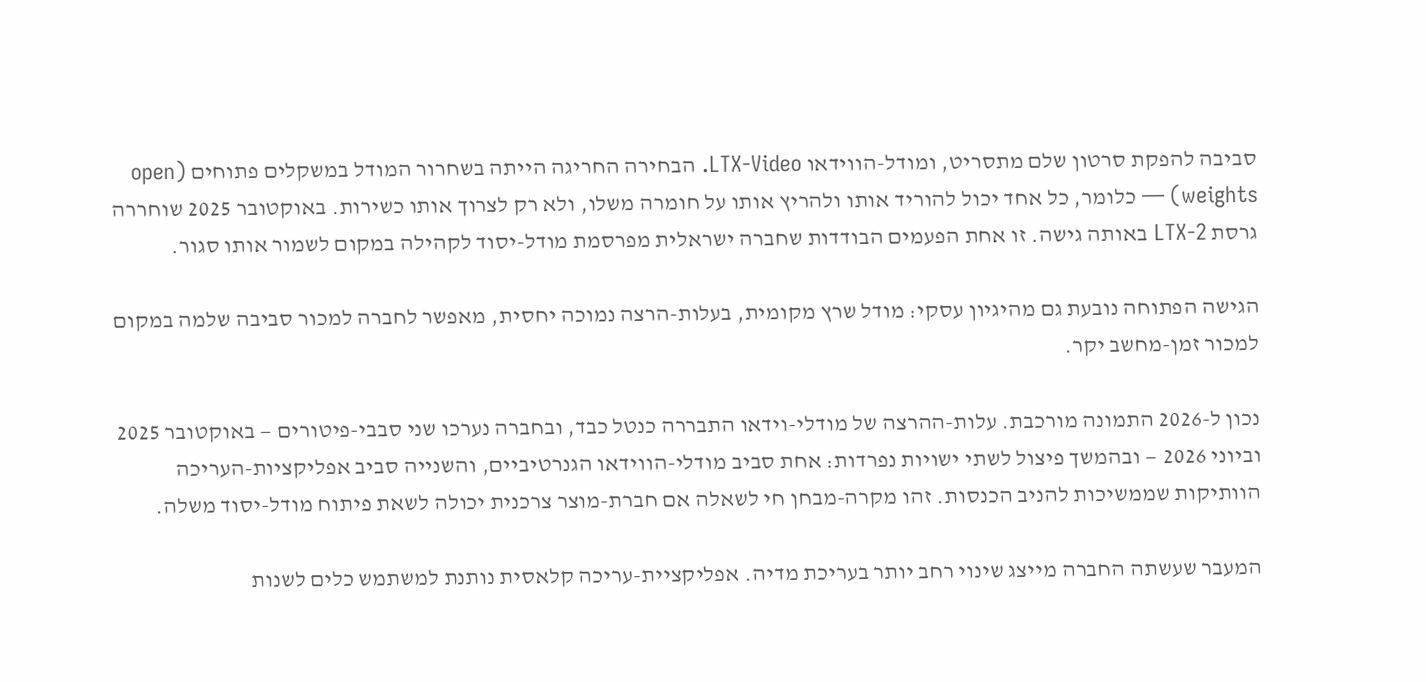סביבה להפקת סרטון שלם מתסריט, ומודל-הווידאו LTX-Video. הבחירה החריגה הייתה בשחרור המודל במשקלים פתוחים (open weights) — כלומר, כל אחד יכול להוריד אותו ולהריץ אותו על חומרה משלו, ולא רק לצרוך אותו כשירות. באוקטובר 2025 שוחררה גרסת LTX-2 באותה גישה. זו אחת הפעמים הבודדות שחברה ישראלית מפרסמת מודל-יסוד לקהילה במקום לשמור אותו סגור.

הגישה הפתוחה נובעת גם מהיגיון עסקי: מודל שרץ מקומית, בעלות-הרצה נמוכה יחסית, מאפשר לחברה למכור סביבה שלמה במקום למכור זמן-מחשב יקר.

נכון ל-2026 התמונה מורכבת. עלות-ההרצה של מודלי-וידאו התבררה כנטל כבד, ובחברה נערכו שני סבבי-פיטורים — באוקטובר 2025 וביוני 2026 — ובהמשך פיצול לשתי ישויות נפרדות: אחת סביב מודלי-הווידאו הגנרטיביים, והשנייה סביב אפליקציות-העריכה הוותיקות שממשיכות להניב הכנסות. זהו מקרה-מבחן חי לשאלה אם חברת-מוצר צרכנית יכולה לשאת פיתוח מודל-יסוד משלה.

המעבר שעשתה החברה מייצג שינוי רחב יותר בעריכת מדיה. אפליקציית-עריכה קלאסית נותנת למשתמש כלים לשנות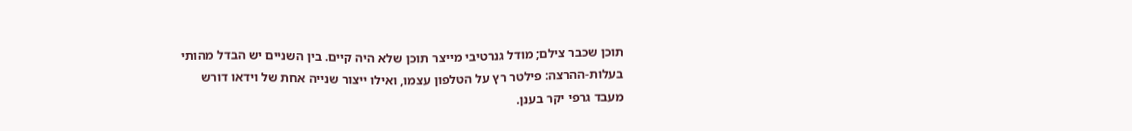תוכן שכבר צילם; מודל גנרטיבי מייצר תוכן שלא היה קיים. בין השניים יש הבדל מהותי בעלות-ההרצה: פילטר רץ על הטלפון עצמו, ואילו ייצור שנייה אחת של וידאו דורש מעבד גרפי יקר בענן.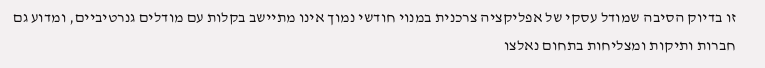זו בדיוק הסיבה שמודל עסקי של אפליקציה צרכנית במנוי חודשי נמוך אינו מתיישב בקלות עם מודלים גנרטיביים, ומדוע גם חברות ותיקות ומצליחות בתחום נאלצו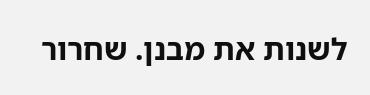לשנות את מבנן. שחרור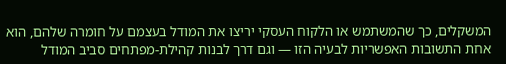המשקלים, כך שהמשתמש או הלקוח העסקי יריצו את המודל בעצמם על חומרה שלהם, הוא אחת התשובות האפשריות לבעיה הזו — וגם דרך לבנות קהילת-מפתחים סביב המודל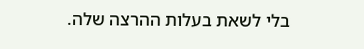בלי לשאת בעלות ההרצה שלה.